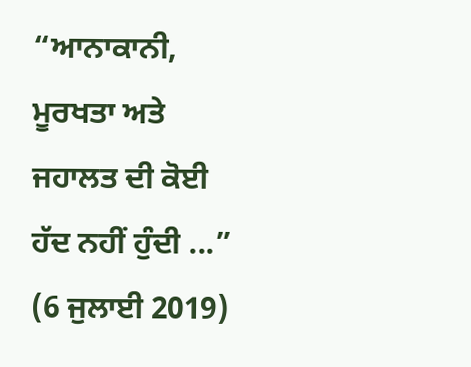“ਆਨਾਕਾਨੀ, ਮੂਰਖਤਾ ਅਤੇ ਜਹਾਲਤ ਦੀ ਕੋਈ ਹੱਦ ਨਹੀਂ ਹੁੰਦੀ ...”
(6 ਜੁਲਾਈ 2019)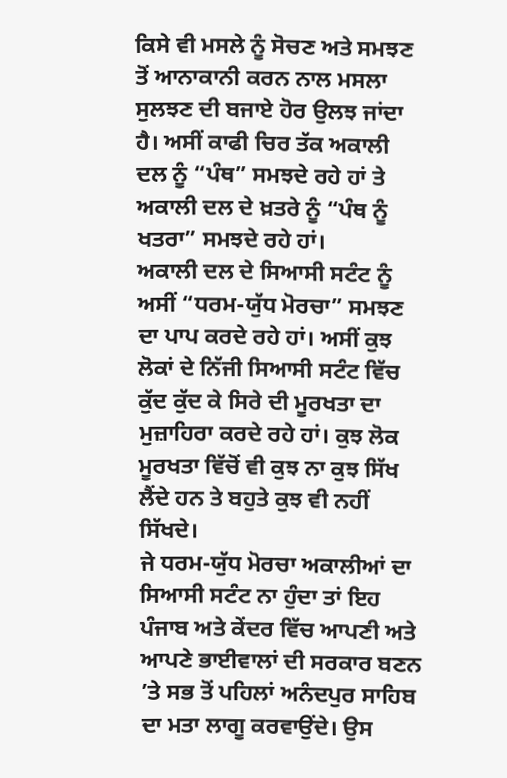ਕਿਸੇ ਵੀ ਮਸਲੇ ਨੂੰ ਸੋਚਣ ਅਤੇ ਸਮਝਣ ਤੋਂ ਆਨਾਕਾਨੀ ਕਰਨ ਨਾਲ ਮਸਲਾ ਸੁਲਝਣ ਦੀ ਬਜਾਏ ਹੋਰ ਉਲਝ ਜਾਂਦਾ ਹੈ। ਅਸੀਂ ਕਾਫੀ ਚਿਰ ਤੱਕ ਅਕਾਲੀ ਦਲ ਨੂੰ “ਪੰਥ” ਸਮਝਦੇ ਰਹੇ ਹਾਂ ਤੇ ਅਕਾਲੀ ਦਲ ਦੇ ਖ਼ਤਰੇ ਨੂੰ “ਪੰਥ ਨੂੰ ਖਤਰਾ” ਸਮਝਦੇ ਰਹੇ ਹਾਂ।
ਅਕਾਲੀ ਦਲ ਦੇ ਸਿਆਸੀ ਸਟੰਟ ਨੂੰ ਅਸੀਂ “ਧਰਮ-ਯੁੱਧ ਮੋਰਚਾ” ਸਮਝਣ ਦਾ ਪਾਪ ਕਰਦੇ ਰਹੇ ਹਾਂ। ਅਸੀਂ ਕੁਝ ਲੋਕਾਂ ਦੇ ਨਿੱਜੀ ਸਿਆਸੀ ਸਟੰਟ ਵਿੱਚ ਕੁੱਦ ਕੁੱਦ ਕੇ ਸਿਰੇ ਦੀ ਮੂਰਖਤਾ ਦਾ ਮੁਜ਼ਾਹਿਰਾ ਕਰਦੇ ਰਹੇ ਹਾਂ। ਕੁਝ ਲੋਕ ਮੂਰਖਤਾ ਵਿੱਚੋਂ ਵੀ ਕੁਝ ਨਾ ਕੁਝ ਸਿੱਖ ਲੈਂਦੇ ਹਨ ਤੇ ਬਹੁਤੇ ਕੁਝ ਵੀ ਨਹੀਂ ਸਿੱਖਦੇ।
ਜੇ ਧਰਮ-ਯੁੱਧ ਮੋਰਚਾ ਅਕਾਲੀਆਂ ਦਾ ਸਿਆਸੀ ਸਟੰਟ ਨਾ ਹੁੰਦਾ ਤਾਂ ਇਹ ਪੰਜਾਬ ਅਤੇ ਕੇਂਦਰ ਵਿੱਚ ਆਪਣੀ ਅਤੇ ਆਪਣੇ ਭਾਈਵਾਲਾਂ ਦੀ ਸਰਕਾਰ ਬਣਨ ’ਤੇ ਸਭ ਤੋਂ ਪਹਿਲਾਂ ਅਨੰਦਪੁਰ ਸਾਹਿਬ ਦਾ ਮਤਾ ਲਾਗੂ ਕਰਵਾਉਂਦੇ। ਉਸ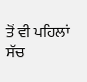ਤੋਂ ਵੀ ਪਹਿਲਾਂ ਸੱਚ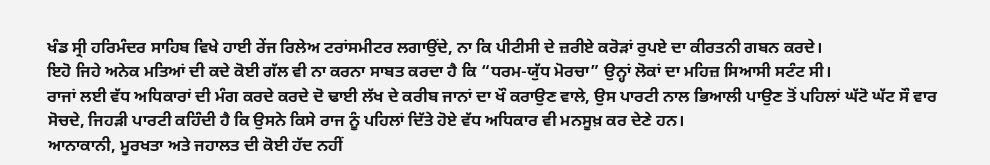ਖੰਡ ਸ੍ਰੀ ਹਰਿਮੰਦਰ ਸਾਹਿਬ ਵਿਖੇ ਹਾਈ ਰੇਂਜ ਰਿਲੇਅ ਟਰਾਂਸਮੀਟਰ ਲਗਾਉਂਦੇ, ਨਾ ਕਿ ਪੀਟੀਸੀ ਦੇ ਜ਼ਰੀਏ ਕਰੋੜਾਂ ਰੁਪਏ ਦਾ ਕੀਰਤਨੀ ਗਬਨ ਕਰਦੇ।
ਇਹੋ ਜਿਹੇ ਅਨੇਕ ਮਤਿਆਂ ਦੀ ਕਦੇ ਕੋਈ ਗੱਲ ਵੀ ਨਾ ਕਰਨਾ ਸਾਬਤ ਕਰਦਾ ਹੈ ਕਿ “ਧਰਮ-ਯੁੱਧ ਮੋਰਚਾ” ਉਨ੍ਹਾਂ ਲੋਕਾਂ ਦਾ ਮਹਿਜ਼ ਸਿਆਸੀ ਸਟੰਟ ਸੀ।
ਰਾਜਾਂ ਲਈ ਵੱਧ ਅਧਿਕਾਰਾਂ ਦੀ ਮੰਗ ਕਰਦੇ ਕਰਦੇ ਦੋ ਢਾਈ ਲੱਖ ਦੇ ਕਰੀਬ ਜਾਨਾਂ ਦਾ ਖੌ ਕਰਾਉਣ ਵਾਲੇ, ਉਸ ਪਾਰਟੀ ਨਾਲ ਭਿਆਲੀ ਪਾਉਣ ਤੋਂ ਪਹਿਲਾਂ ਘੱਟੋ ਘੱਟ ਸੌ ਵਾਰ ਸੋਚਦੇ, ਜਿਹੜੀ ਪਾਰਟੀ ਕਹਿੰਦੀ ਹੈ ਕਿ ਉਸਨੇ ਕਿਸੇ ਰਾਜ ਨੂੰ ਪਹਿਲਾਂ ਦਿੱਤੇ ਹੋਏ ਵੱਧ ਅਧਿਕਾਰ ਵੀ ਮਨਸੂਖ਼ ਕਰ ਦੇਣੇ ਹਨ।
ਆਨਾਕਾਨੀ, ਮੂਰਖਤਾ ਅਤੇ ਜਹਾਲਤ ਦੀ ਕੋਈ ਹੱਦ ਨਹੀਂ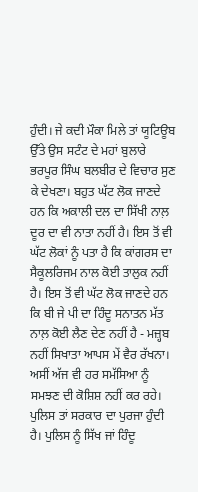ਹੁੰਦੀ। ਜੇ ਕਦੀ ਮੌਕਾ ਮਿਲੇ ਤਾਂ ਯੂਟਿਊਬ ਉੱਤੇ ਉਸ ਸਟੰਟ ਦੇ ਮਹਾਂ ਬੁਲਾਰੇ ਭਰਪੂਰ ਸਿੰਘ ਬਲਬੀਰ ਦੇ ਵਿਚਾਰ ਸੁਣ ਕੇ ਦੇਖਣਾ। ਬਹੁਤ ਘੱਟ ਲੋਕ ਜਾਣਦੇ ਹਨ ਕਿ ਅਕਾਲੀ ਦਲ ਦਾ ਸਿੱਖੀ ਨਾਲ਼ ਦੂਰ ਦਾ ਵੀ ਨਾਤਾ ਨਹੀਂ ਹੈ। ਇਸ ਤੋਂ ਵੀ ਘੱਟ ਲੋਕਾਂ ਨੂੰ ਪਤਾ ਹੈ ਕਿ ਕਾਂਗਰਸ ਦਾ ਸੈਕੂਲਰਿਜਮ ਨਾਲ ਕੋਈ ਤਾਲੁਕ ਨਹੀਂ ਹੈ। ਇਸ ਤੋਂ ਵੀ ਘੱਟ ਲੋਕ ਜਾਣਦੇ ਹਨ ਕਿ ਬੀ ਜੇ ਪੀ ਦਾ ਹਿੰਦੂ ਸਨਾਤਨ ਮੱਤ ਨਾਲ਼ ਕੋਈ ਲੈਣ ਦੇਣ ਨਹੀਂ ਹੈ - ਮਜ਼੍ਹਬ ਨਹੀਂ ਸਿਖਾਤਾ ਆਪਸ ਮੇਂ ਵੈਰ ਰੱਖਨਾ। ਅਸੀਂ ਅੱਜ ਵੀ ਹਰ ਸਮੱਸਿਆ ਨੂੰ ਸਮਝਣ ਦੀ ਕੋਸ਼ਿਸ਼ ਨਹੀਂ ਕਰ ਰਹੇ। ਪੁਲਿਸ ਤਾਂ ਸਰਕਾਰ ਦਾ ਪੁਰਜਾ ਹੁੰਦੀ ਹੈ। ਪੁਲਿਸ ਨੂੰ ਸਿੱਖ ਜਾਂ ਹਿੰਦੂ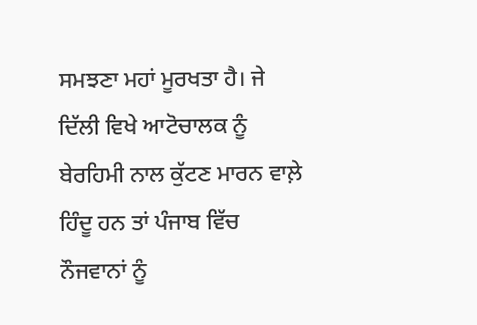ਸਮਝਣਾ ਮਹਾਂ ਮੂਰਖਤਾ ਹੈ। ਜੇ ਦਿੱਲੀ ਵਿਖੇ ਆਟੋਚਾਲਕ ਨੂੰ ਬੇਰਹਿਮੀ ਨਾਲ ਕੁੱਟਣ ਮਾਰਨ ਵਾਲ਼ੇ ਹਿੰਦੂ ਹਨ ਤਾਂ ਪੰਜਾਬ ਵਿੱਚ ਨੌਜਵਾਨਾਂ ਨੂੰ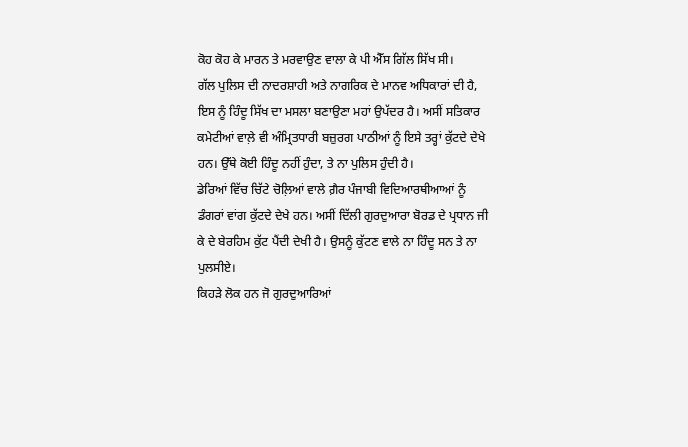ਕੋਹ ਕੋਹ ਕੇ ਮਾਰਨ ਤੇ ਮਰਵਾਉਣ ਵਾਲਾ ਕੇ ਪੀ ਐੱਸ ਗਿੱਲ ਸਿੱਖ ਸੀ।
ਗੱਲ ਪੁਲਿਸ ਦੀ ਨਾਦਰਸ਼ਾਹੀ ਅਤੇ ਨਾਗਰਿਕ ਦੇ ਮਾਨਵ ਅਧਿਕਾਰਾਂ ਦੀ ਹੈ, ਇਸ ਨੂੰ ਹਿੰਦੂ ਸਿੱਖ ਦਾ ਮਸਲਾ ਬਣਾਉਣਾ ਮਹਾਂ ਉਪੱਦਰ ਹੈ। ਅਸੀਂ ਸਤਿਕਾਰ ਕਮੇਟੀਆਂ ਵਾਲ਼ੇ ਵੀ ਅੰਮ੍ਰਿਤਧਾਰੀ ਬਜ਼ੁਰਗ ਪਾਠੀਆਂ ਨੂੰ ਇਸੇ ਤਰ੍ਹਾਂ ਕੁੱਟਦੇ ਦੇਖੇ ਹਨ। ਉੱਥੇ ਕੋਈ ਹਿੰਦੂ ਨਹੀਂ ਹੁੰਦਾ, ਤੇ ਨਾ ਪੁਲਿਸ ਹੁੰਦੀ ਹੈ।
ਡੇਰਿਆਂ ਵਿੱਚ ਚਿੱਟੇ ਚੋਲ਼ਿਆਂ ਵਾਲੇ ਗ਼ੈਰ ਪੰਜਾਬੀ ਵਿਦਿਆਰਥੀਆਆਂ ਨੂੰ ਡੰਗਰਾਂ ਵਾਂਗ ਕੁੱਟਦੇ ਦੇਖੇ ਹਨ। ਅਸੀਂ ਦਿੱਲੀ ਗੁਰਦੁਆਰਾ ਬੋਰਡ ਦੇ ਪ੍ਰਧਾਨ ਜੀ ਕੇ ਦੇ ਬੇਰਹਿਮ ਕੁੱਟ ਪੈਂਦੀ ਦੇਖੀ ਹੈ। ਉਸਨੂੰ ਕੁੱਟਣ ਵਾਲੇ ਨਾ ਹਿੰਦੂ ਸਨ ਤੇ ਨਾ ਪੁਲਸੀਏ।
ਕਿਹੜੇ ਲੋਕ ਹਨ ਜੋ ਗੁਰਦੁਆਰਿਆਂ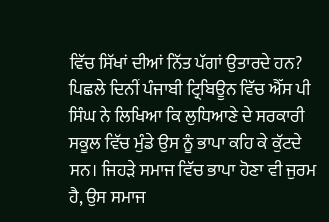ਵਿੱਚ ਸਿੱਖਾਂ ਦੀਆਂ ਨਿੱਤ ਪੱਗਾਂ ਉਤਾਰਦੇ ਹਨ?
ਪਿਛਲੇ ਦਿਨੀਂ ਪੰਜਾਬੀ ਟ੍ਰਿਬਿਊਨ ਵਿੱਚ ਐੱਸ ਪੀ ਸਿੰਘ ਨੇ ਲਿਖਿਆ ਕਿ ਲੁਧਿਆਣੇ ਦੇ ਸਰਕਾਰੀ ਸਕੂਲ ਵਿੱਚ ਮੁੰਡੇ ਉਸ ਨੂੰ ਭਾਪਾ ਕਹਿ ਕੇ ਕੁੱਟਦੇ ਸਨ। ਜਿਹੜੇ ਸਮਾਜ ਵਿੱਚ ਭਾਪਾ ਹੋਣਾ ਵੀ ਜੁਰਮ ਹੈ, ਉਸ ਸਮਾਜ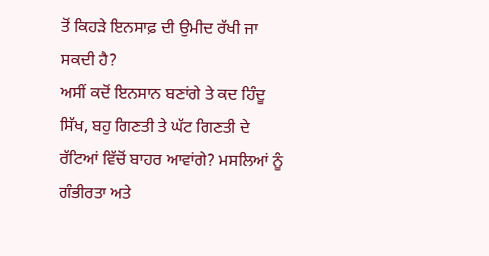ਤੋਂ ਕਿਹੜੇ ਇਨਸਾਫ਼ ਦੀ ਉਮੀਦ ਰੱਖੀ ਜਾ ਸਕਦੀ ਹੈ?
ਅਸੀਂ ਕਦੋਂ ਇਨਸਾਨ ਬਣਾਂਗੇ ਤੇ ਕਦ ਹਿੰਦੂ ਸਿੱਖ, ਬਹੁ ਗਿਣਤੀ ਤੇ ਘੱਟ ਗਿਣਤੀ ਦੇ ਰੱਟਿਆਂ ਵਿੱਚੋਂ ਬਾਹਰ ਆਵਾਂਗੇ? ਮਸਲਿਆਂ ਨੂੰ ਗੰਭੀਰਤਾ ਅਤੇ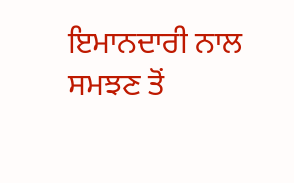ਇਮਾਨਦਾਰੀ ਨਾਲ ਸਮਝਣ ਤੋਂ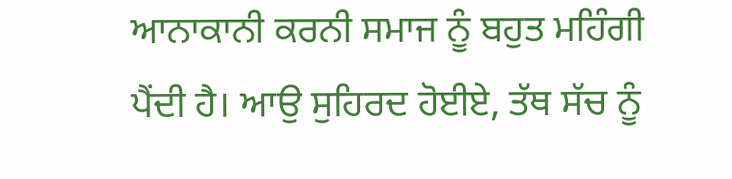ਆਨਾਕਾਨੀ ਕਰਨੀ ਸਮਾਜ ਨੂੰ ਬਹੁਤ ਮਹਿੰਗੀ ਪੈਂਦੀ ਹੈ। ਆਉ ਸੁਹਿਰਦ ਹੋਈਏ, ਤੱਥ ਸੱਚ ਨੂੰ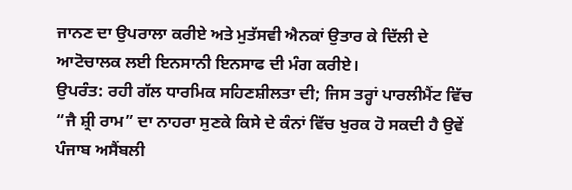ਜਾਨਣ ਦਾ ਉਪਰਾਲਾ ਕਰੀਏ ਅਤੇ ਮੁਤੱਸਵੀ ਐਨਕਾਂ ਉਤਾਰ ਕੇ ਦਿੱਲੀ ਦੇ ਆਟੋਚਾਲਕ ਲਈ ਇਨਸਾਨੀ ਇਨਸਾਫ ਦੀ ਮੰਗ ਕਰੀਏ।
ਉਪਰੰਤ: ਰਹੀ ਗੱਲ ਧਾਰਮਿਕ ਸਹਿਣਸ਼ੀਲਤਾ ਦੀ; ਜਿਸ ਤਰ੍ਹਾਂ ਪਾਰਲੀਮੈਂਟ ਵਿੱਚ “ਜੈ ਸ਼੍ਰੀ ਰਾਮ” ਦਾ ਨਾਹਰਾ ਸੁਣਕੇ ਕਿਸੇ ਦੇ ਕੰਨਾਂ ਵਿੱਚ ਖੁਰਕ ਹੋ ਸਕਦੀ ਹੈ ਉਵੇਂ ਪੰਜਾਬ ਅਸੈਂਬਲੀ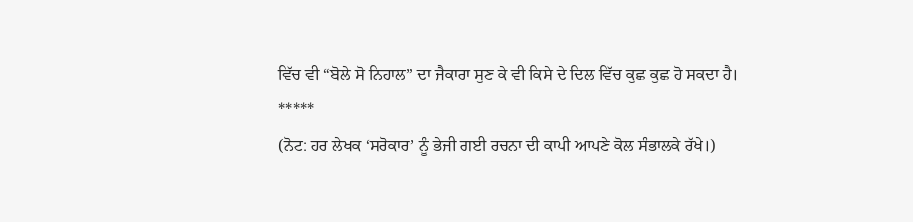ਵਿੱਚ ਵੀ “ਬੋਲੇ ਸੋ ਨਿਹਾਲ” ਦਾ ਜੈਕਾਰਾ ਸੁਣ ਕੇ ਵੀ ਕਿਸੇ ਦੇ ਦਿਲ ਵਿੱਚ ਕੁਛ ਕੁਛ ਹੋ ਸਕਦਾ ਹੈ।
*****
(ਨੋਟ: ਹਰ ਲੇਖਕ ‘ਸਰੋਕਾਰ’ ਨੂੰ ਭੇਜੀ ਗਈ ਰਚਨਾ ਦੀ ਕਾਪੀ ਆਪਣੇ ਕੋਲ ਸੰਭਾਲਕੇ ਰੱਖੇ।)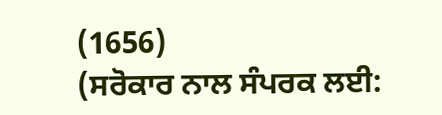(1656)
(ਸਰੋਕਾਰ ਨਾਲ ਸੰਪਰਕ ਲਈ: